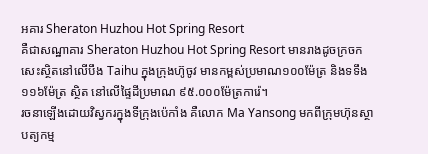អគារ Sheraton Huzhou Hot Spring Resort
គឺជាសណ្ឋាគារ Sheraton Huzhou Hot Spring Resort មានរាងដូចក្រចកសេះស្ថិតនៅលើបឹង Taihu ក្នុងក្រុងហ៊ូចូវ មានកម្ពស់ប្រមាណ១០០ម៉ែត្រ និងទទឹង១១៦ម៉ែត្រ ស្ថិត នៅលើផ្ទៃដីប្រមាណ ៩៥.០០០ម៉ែត្រការ៉េ។
រចនាឡើងដោយវិស្វករក្នុងទីក្រុងប៉េកាំង គឺលោក Ma Yansong មកពីក្រុមហ៊ុនស្ថាបត្យកម្ម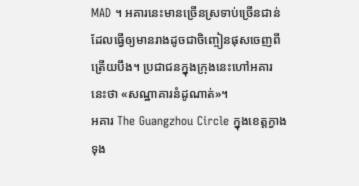MAD ។ អគារនេះមានច្រើនស្រទាប់ច្រើនជាន់ ដែលធ្វើឲ្យមានរាងដូចជាចិញ្ចៀនផុសចេញពីត្រើយបឹង។ ប្រជាជនក្នុងក្រុងនេះហៅអគារនេះថា «សណ្ឋាគារនំដូណាត់»។
អគារ The Guangzhou Circle ក្នុងខេត្តក្វាងទុង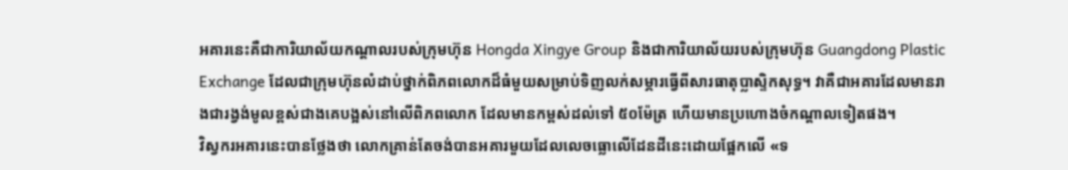អគារនេះគឺជាការិយាល័យកណ្តាលរបស់ក្រុមហ៊ុន Hongda Xingye Group និងជាការិយាល័យរបស់ក្រុមហ៊ុន Guangdong Plastic Exchange ដែលជាក្រុមហ៊ុនលំដាប់ថ្នាក់ពិភពលោកដ៏ធំមួយសម្រាប់ទិញលក់សម្ភារធ្វើពីសារធាតុប្លាស្ទិកសុទ្ធ។ វាគឺជាអគារដែលមានរាងជារង្វង់មូលខ្ពស់ជាងគេបង្អស់នៅលើពិភពលោក ដែលមានកម្ពស់ដល់ទៅ ៥០ម៉ែត្រ ហើយមានប្រហោងចំកណ្តាលទៀតផង។
វិស្វករអគារនេះបានថ្លែងថា លោកគ្រាន់តែចង់បានអគារមួយដែលលេចធ្លោលើដែនដីនេះដោយផ្អែកលើ «ទ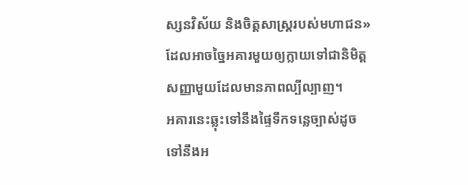ស្សនវិស័យ និងចិត្តសាស្ត្ររបស់មហាជន» ដែលអាចច្នៃអគារមួយឲ្យក្លាយទៅជានិមិត្តសញ្ញាមួយដែលមានភាពល្បីល្បាញ។
អគារនេះឆ្លុះទៅនឹងផ្ទៃទឹកទន្លេច្បាស់ដូចទៅនឹងអ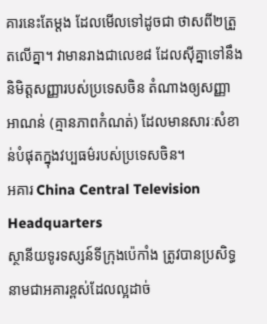គារនេះតែម្តង ដែលមើលទៅដូចជា ថាសពី២ត្រួតលើគ្នា។ វាមានរាងជាលេខ៨ ដែលស៊ីគ្នាទៅនឹងនិមិត្តសញ្ញារបស់ប្រទេសចិន តំណាងឲ្យសញ្ញាអាណន់ (គ្មានភាពកំណត់) ដែលមានសារៈសំខាន់បំផុតក្នុងវប្បធម៌របស់ប្រទេសចិន។
អគារ China Central Television Headquarters
ស្ថានីយទូរទស្សន៍ទីក្រុងប៉េកាំង ត្រូវបានប្រសិទ្ធនាមជាអគារខ្ពស់ដែលល្អដាច់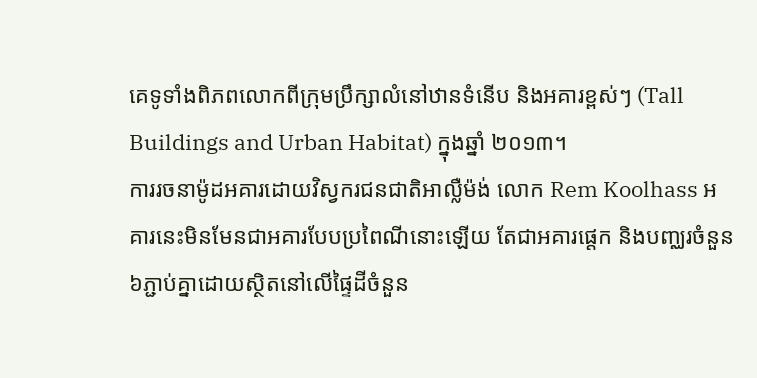គេទូទាំងពិភពលោកពីក្រុមប្រឹក្សាលំនៅឋានទំនើប និងអគារខ្ពស់ៗ (Tall Buildings and Urban Habitat) ក្នុងឆ្នាំ ២០១៣។
ការរចនាម៉ូដអគារដោយវិស្វករជនជាតិអាល្លឺម៉ង់ លោក Rem Koolhass អគារនេះមិនមែនជាអគារបែបប្រពៃណីនោះឡើយ តែជាអគារផ្តេក និងបញ្ឈរចំនួន៦ភ្ជាប់គ្នាដោយស្ថិតនៅលើផ្ទៃដីចំនួន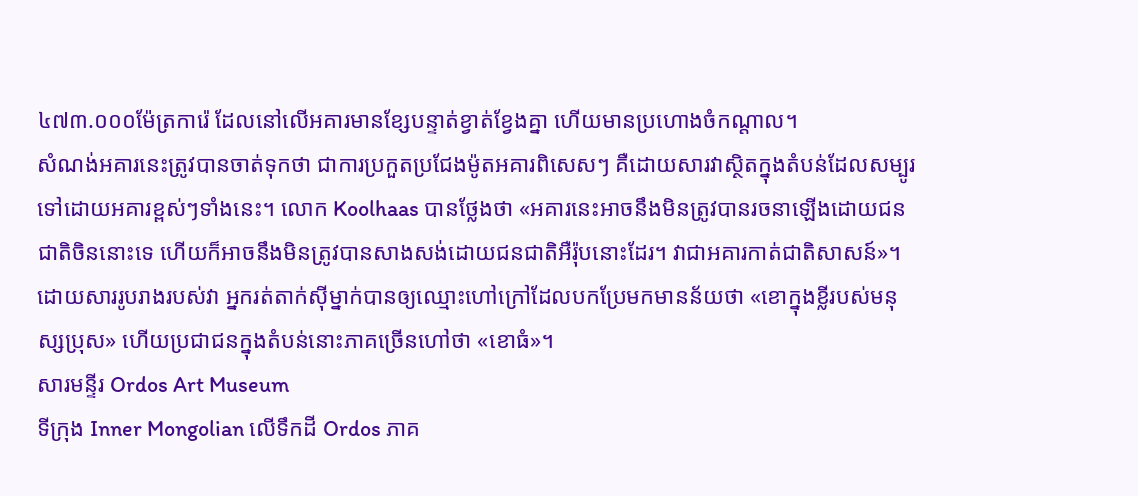៤៧៣.០០០ម៉ែត្រការ៉េ ដែលនៅលើអគារមានខ្សែបន្ទាត់ខ្វាត់ខ្វែងគ្នា ហើយមានប្រហោងចំកណ្តាល។
សំណង់អគារនេះត្រូវបានចាត់ទុកថា ជាការប្រកួតប្រជែងម៉ូតអគារពិសេសៗ គឺដោយសារវាស្ថិតក្នុងតំបន់ដែលសម្បូរទៅដោយអគារខ្ពស់ៗទាំងនេះ។ លោក Koolhaas បានថ្លែងថា «អគារនេះអាចនឹងមិនត្រូវបានរចនាឡើងដោយជនជាតិចិននោះទេ ហើយក៏អាចនឹងមិនត្រូវបានសាងសង់ដោយជនជាតិអឺរ៉ុបនោះដែរ។ វាជាអគារកាត់ជាតិសាសន៍»។
ដោយសាររូបរាងរបស់វា អ្នករត់តាក់ស៊ីម្នាក់បានឲ្យឈ្មោះហៅក្រៅដែលបកប្រែមកមានន័យថា «ខោក្នុងខ្លីរបស់មនុស្សប្រុស» ហើយប្រជាជនក្នុងតំបន់នោះភាគច្រើនហៅថា «ខោធំ»។
សារមន្ទីរ Ordos Art Museum
ទីក្រុង Inner Mongolian លើទឹកដី Ordos ភាគ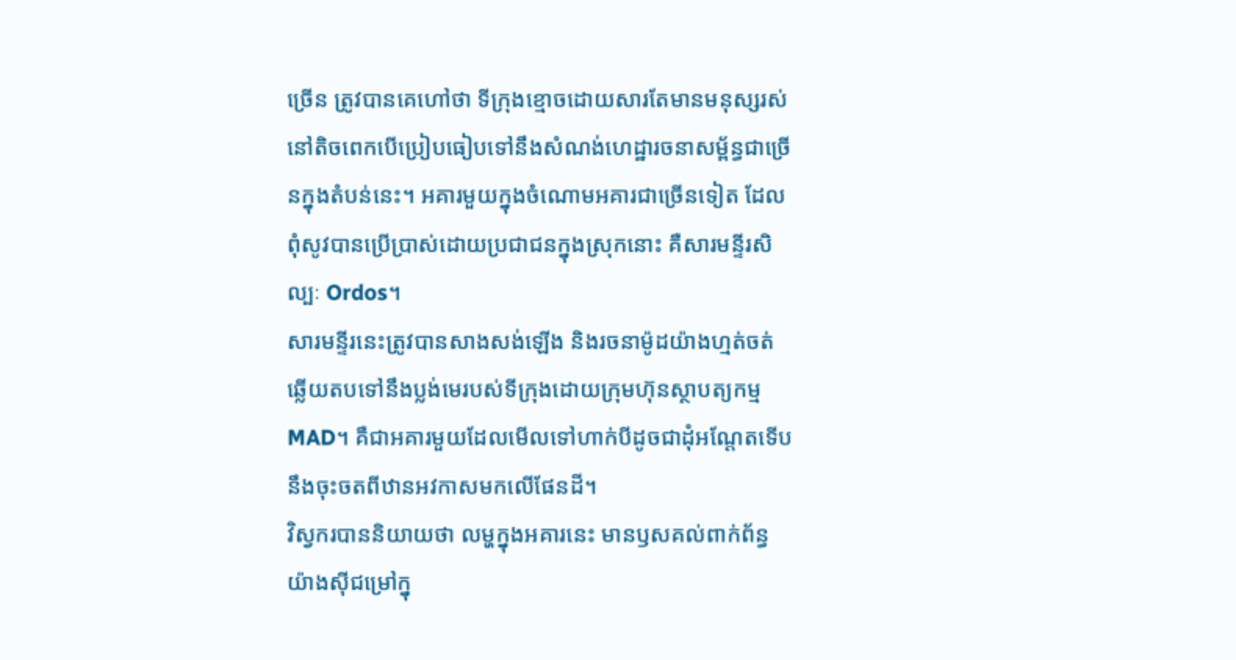ច្រើន ត្រូវបានគេហៅថា ទីក្រុងខ្មោចដោយសារតែមានមនុស្សរស់នៅតិចពេកបើប្រៀបធៀបទៅនឹងសំណង់ហេដ្ឋារចនាសម្ព័ន្ធជាច្រើនក្នុងតំបន់នេះ។ អគារមួយក្នុងចំណោមអគារជាច្រើនទៀត ដែលពុំសូវបានប្រើប្រាស់ដោយប្រជាជនក្នុងស្រុកនោះ គឺសារមន្ទីរសិល្បៈ Ordos។
សារមន្ទីរនេះត្រូវបានសាងសង់ឡើង និងរចនាម៉ូដយ៉ាងហ្មត់ចត់ ឆ្លើយតបទៅនឹងប្លង់មេរបស់ទីក្រុងដោយក្រុមហ៊ុនស្ថាបត្យកម្ម MAD។ គឺជាអគារមួយដែលមើលទៅហាក់បីដូចជាដុំអណ្តែតទើបនឹងចុះចតពីឋានអវកាសមកលើផែនដី។
វិស្វករបាននិយាយថា លម្ហក្នុងអគារនេះ មានឫសគល់ពាក់ព័ន្ធយ៉ាងស៊ីជម្រៅក្នុ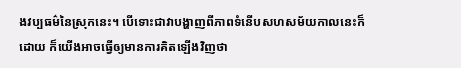ងវប្បធម៌នៃស្រុកនេះ។ បើទោះជាវាបង្ហាញពីភាពទំនើបសហសម័យកាលនេះក៏ដោយ ក៏យើងអាចធ្វើឲ្យមានការគិតឡើងវិញថា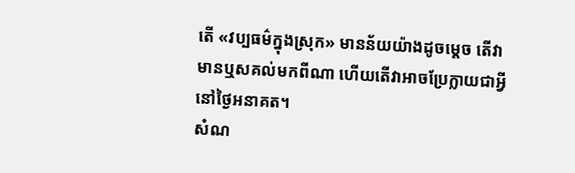តើ «វប្បធម៌ក្នុងស្រុក» មានន័យយ៉ាងដូចម្តេច តើវាមានឬសគល់មកពីណា ហើយតើវាអាចប្រែក្លាយជាអ្វីនៅថ្ងៃអនាគត។
សំណ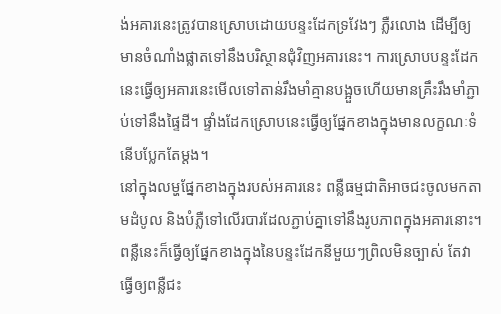ង់អគារនេះត្រូវបានស្រោបដោយបន្ទះដែកទ្រវែងៗ ភ្លឺរលោង ដើម្បីឲ្យមានចំណាំងផ្លាតទៅនឹងបរិស្ថានជុំវិញអគារនេះ។ ការស្រោបបន្ទះដែកនេះធ្វើឲ្យអគារនេះមើលទៅតាន់រឹងមាំគ្មានបង្អួចហើយមានគ្រឹះរឹងមាំភ្ជាប់ទៅនឹងផ្ទៃដី។ ផ្ទាំងដែកស្រោបនេះធ្វើឲ្យផ្នែកខាងក្នុងមានលក្ខណៈទំនើបប្លែកតែម្តង។
នៅក្នុងលម្ហផ្នែកខាងក្នុងរបស់អគារនេះ ពន្លឺធម្មជាតិអាចជះចូលមកតាមដំបូល និងបំភ្លឺទៅលើរបារដែលភ្ជាប់គ្នាទៅនឹងរូបភាពក្នុងអគារនោះ។ ពន្លឺនេះក៏ធ្វើឲ្យផ្នែកខាងក្នុងនៃបន្ទះដែកនីមួយៗព្រិលមិនច្បាស់ តែវាធ្វើឲ្យពន្លឺជះ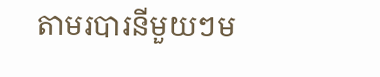តាមរបារនីមួយៗម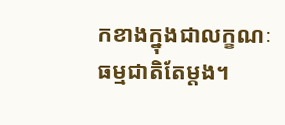កខាងក្នុងជាលក្ខណៈធម្មជាតិតែម្តង។